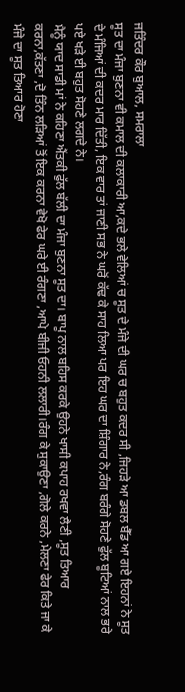ਜਤਿੰਦਰ ਕੌਰ ਬੁਆਲ, ਸਮਰਾਲਾ
ਸੂਤ ਦਾ ਮੰਜਾ ਬੁਣਨਾ ਵੀ ਕਮਾਲ ਦੀ ਕਲਾਕਾਰੀ ਆ,ਕਦੇ ਭਲੇ ਵੇਲਿਆਂ ਚ ਸੂਤ ਦੇ ਮੰਜੇ ਦੀ ਘਰ ਚ ਬਹੁਤ ਕਦਰ ਸੀ ,ਜਿਹੜੇ ਆ ਡਬਲ ਬੈੱਡ ਆ ਗਏ ਇਹਨਾਂ ਨੇ ਸੂਤ ਦੇ ਮੰਜਿਆਂ ਦੀ ਕਦਰ ਮਾਰ ਦਿੱਤੀ, ਇਕ ਵਾਰ ਤਾਂ ਜਾਣੀ ਸਭ ਨੇ ਘਰੋਂ ਕੱਢ ਕੇ ਸਾਹ ਲਿਆ ਪਰ ਇਹ ਘਰ ਦਾ ਸ਼ਿੰਗਾਰ ਨੇ,ਰੰਗ ਬਰੰਗੇ ਸੋਹਣੇ ਫੁੱਲ ਬੂਟਿਆਂ ਨਾਲ ਭਰੇ ਪਏ ਖੜੇ ਈ ਬਹੁਤ ਸੋਹਣੇ ਲਗਦੇ ਨੇ।
ਮੈਨੂੰ ਯਾਦ ਸਾਡੀ ਮਾਂ ਨੇ ਕਹਿਣਾ ਐਂਤਕੀ ਫੁੱਲ ਬੱਲੀ ਦਾ ਮੰਜਾ ਬੁਣਨਾ ਸੂਤ ਦਾ। ਬਾਪੂ ਨਾਲ ਬਹਿਸ ਕਰਕੇ ਉਹਨੇ ਖਾਸੀ ਕਪਾਹ ਰਖਵਾ ਲੈਣੀ ,ਸੂਤ ਤਿਆਰ ਕਰਨਾ,ਕੱਤਣਾ ,ਦੋ ਤਿੰਨ ਲੜਿਆਂ ਤੋਂ ਇਕ ਕਰਨਾ ਵੇਖੋ ਫੇਰ ਘਰੇ ਈ ਰੰਗਣਾ ,ਆਪੇ ਬੀਜੀ ਓਹਨੀ ਲਲਾਰੀ।ਰੰਗ ਕੇ ਸੁਕਾਉਣਾ ,ਗੋਲੇ ਕਰਨੇ ,ਮੇਲਣਾ ਫੇਰ ਕਿਤੇ ਜਾ ਕੇ ਮੰਜੇ ਦਾ ਸੂਤ ਤਿਆਰ ਹੋਣਾ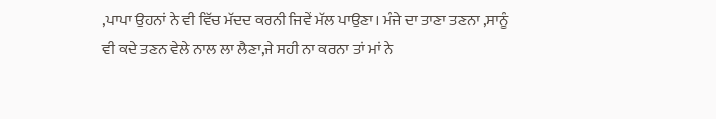,ਪਾਪਾ ਉਹਨਾਂ ਨੇ ਵੀ ਵਿੱਚ ਮੱਦਦ ਕਰਨੀ ਜਿਵੇਂ ਮੱਲ ਪਾਉਣਾ। ਮੰਜੇ ਦਾ ਤਾਣਾ ਤਣਨਾ ,ਸਾਨੂੰ ਵੀ ਕਦੇ ਤਣਨ ਵੇਲੇ ਨਾਲ ਲਾ ਲੈਣਾ,ਜੇ ਸਹੀ ਨਾ ਕਰਨਾ ਤਾਂ ਮਾਂ ਨੇ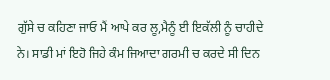ਗੁੱਸੇ ਚ ਕਹਿਣਾ ਜਾਓ ਮੈਂ ਆਪੇ ਕਰ ਲੂ,ਮੈਨੂੰ ਈ ਇਕੱਲੀ ਨੂੰ ਚਾਹੀਦੇ ਨੇ। ਸਾਡੀ ਮਾਂ ਇਹੋ ਜਿਹੇ ਕੰਮ ਜਿਆਦਾ ਗਰਮੀ ਚ ਕਰਦੇ ਸੀ ਦਿਨ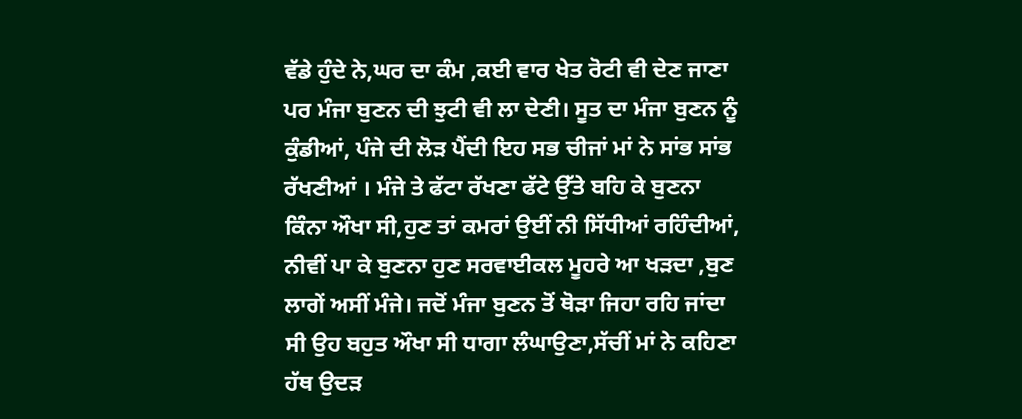ਵੱਡੇ ਹੁੰਦੇ ਨੇ,ਘਰ ਦਾ ਕੰਮ ,ਕਈ ਵਾਰ ਖੇਤ ਰੋਟੀ ਵੀ ਦੇਣ ਜਾਣਾ ਪਰ ਮੰਜਾ ਬੁਣਨ ਦੀ ਝੁਟੀ ਵੀ ਲਾ ਦੇਣੀ। ਸੂਤ ਦਾ ਮੰਜਾ ਬੁਣਨ ਨੂੰ ਕੁੰਡੀਆਂ, ਪੰਜੇ ਦੀ ਲੋੜ ਪੈਂਦੀ ਇਹ ਸਭ ਚੀਜਾਂ ਮਾਂ ਨੇ ਸਾਂਭ ਸਾਂਭ ਰੱਖਣੀਆਂ । ਮੰਜੇ ਤੇ ਫੱਟਾ ਰੱਖਣਾ ਫੱਟੇ ਉੱਤੇ ਬਹਿ ਕੇ ਬੁਣਨਾ ਕਿੰਨਾ ਔਖਾ ਸੀ,ਹੁਣ ਤਾਂ ਕਮਰਾਂ ਉਈਂ ਨੀ ਸਿੱਧੀਆਂ ਰਹਿੰਦੀਆਂ, ਨੀਵੀਂ ਪਾ ਕੇ ਬੁਣਨਾ ਹੁਣ ਸਰਵਾਈਕਲ ਮੂਹਰੇ ਆ ਖੜਦਾ ,ਬੁਣ ਲਾਗੇਂ ਅਸੀਂ ਮੰਜੇ। ਜਦੋਂ ਮੰਜਾ ਬੁਣਨ ਤੋਂ ਥੋੜਾ ਜਿਹਾ ਰਹਿ ਜਾਂਦਾ ਸੀ ਉਹ ਬਹੁਤ ਔਖਾ ਸੀ ਧਾਗਾ ਲੰਘਾਉਣਾ,ਸੱਚੀਂ ਮਾਂ ਨੇ ਕਹਿਣਾ ਹੱਥ ਉਦੜ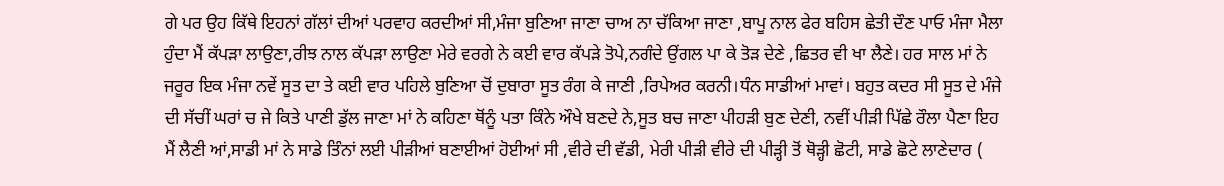ਗੇ ਪਰ ਉਹ ਕਿੱਥੇ ਇਹਨਾਂ ਗੱਲਾਂ ਦੀਆਂ ਪਰਵਾਹ ਕਰਦੀਆਂ ਸੀ,ਮੰਜਾ ਬੁਣਿਆ ਜਾਣਾ ਚਾਅ ਨਾ ਚੱਕਿਆ ਜਾਣਾ ,ਬਾਪੂ ਨਾਲ ਫੇਰ ਬਹਿਸ ਛੇਤੀ ਦੌਣ ਪਾਓ ਮੰਜਾ ਮੈਲਾ ਹੁੰਦਾ ਮੈਂ ਕੱਪੜਾ ਲਾਉਣਾ,ਰੀਝ ਨਾਲ ਕੱਪੜਾ ਲਾਉਣਾ ਮੇਰੇ ਵਰਗੇ ਨੇ ਕਈ ਵਾਰ ਕੱਪੜੇ ਤੋਪੇ,ਨਗੰਦੇ ਉਂਗਲ ਪਾ ਕੇ ਤੋੜ ਦੇਣੇ ,ਛਿਤਰ ਵੀ ਖਾ ਲੈਣੇ। ਹਰ ਸਾਲ ਮਾਂ ਨੇ ਜਰੂਰ ਇਕ ਮੰਜਾ ਨਵੇਂ ਸੂਤ ਦਾ ਤੇ ਕਈ ਵਾਰ ਪਹਿਲੇ ਬੁਣਿਆ ਚੋਂ ਦੁਬਾਰਾ ਸੂਤ ਰੰਗ ਕੇ ਜਾਣੀ ,ਰਿਪੇਅਰ ਕਰਨੀ।ਧੰਨ ਸਾਡੀਆਂ ਮਾਵਾਂ। ਬਹੁਤ ਕਦਰ ਸੀ ਸੂਤ ਦੇ ਮੰਜੇ ਦੀ ਸੱਚੀਂ ਘਰਾਂ ਚ ਜੇ ਕਿਤੇ ਪਾਣੀ ਡੁੱਲ ਜਾਣਾ ਮਾਂ ਨੇ ਕਹਿਣਾ ਥੋਂਨੂੰ ਪਤਾ ਕਿੰਨੇ ਔਖੇ ਬਣਦੇ ਨੇ,ਸੂਤ ਬਚ ਜਾਣਾ ਪੀਹੜੀ ਬੁਣ ਦੇਣੀ, ਨਵੀਂ ਪੀੜੀ ਪਿੱਛੇ ਰੌਲਾ ਪੈਣਾ ਇਹ ਮੈਂ ਲੈਣੀ ਆਂ,ਸਾਡੀ ਮਾਂ ਨੇ ਸਾਡੇ ਤਿੰਨਾਂ ਲਈ ਪੀੜੀਆਂ ਬਣਾਈਆਂ ਹੋਈਆਂ ਸੀ ,ਵੀਰੇ ਦੀ ਵੱਡੀ, ਮੇਰੀ ਪੀੜੀ ਵੀਰੇ ਦੀ ਪੀੜ੍ਹੀ ਤੋਂ ਥੋੜ੍ਹੀ ਛੋਟੀ, ਸਾਡੇ ਛੋਟੇ ਲਾਣੇਦਾਰ (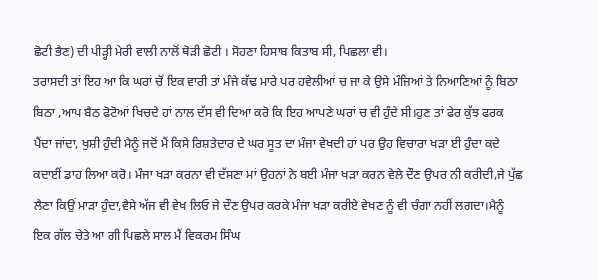ਛੋਟੀ ਭੈਣ) ਦੀ ਪੀੜ੍ਹੀ ਮੇਰੀ ਵਾਲੀ ਨਾਲੋਂ ਥੋੜੀ ਛੋਟੀ । ਸੋਹਣਾ ਹਿਸਾਬ ਕਿਤਾਬ ਸੀ, ਪਿਛਲਾ ਵੀ।
ਤਰਾਸਦੀ ਤਾਂ ਇਹ ਆ ਕਿ ਘਰਾਂ ਚੋਂ ਇਕ ਵਾਰੀ ਤਾਂ ਮੰਜੇ ਕੱਢ ਮਾਰੇ ਪਰ ਹਵੇਲੀਆਂ ਚ ਜਾ ਕੇ ਉਸੇ ਮੰਜਿਆਂ ਤੇ ਨਿਆਣਿਆਂ ਨੂੰ ਬਿਠਾ ਬਿਠਾ ,ਆਪ ਬੈਠ ਫੋਟੋਆਂ ਖਿਚਦੇ ਹਾਂ ਨਾਲ ਦੱਸ ਵੀ ਦਿਆ ਕਰੋ ਕਿ ਇਹ ਆਪਣੇ ਘਰਾਂ ਚ ਵੀ ਹੁੰਦੇ ਸੀ।ਹੁਣ ਤਾਂ ਫੇਰ ਕੁੱਝ ਫਰਕ ਪੈਂਦਾ ਜਾਂਦਾ, ਖੁਸ਼ੀ ਹੁੰਦੀ ਮੈਨੂੰ ਜਦੋਂ ਮੈਂ ਕਿਸੇ ਰਿਸ਼ਤੇਦਾਰ ਦੇ ਘਰ ਸੂਤ ਦਾ ਮੰਜਾ ਵੇਖਦੀ ਹਾਂ ਪਰ ਉਹ ਵਿਚਾਰਾ ਖੜਾ ਈ ਹੁੰਦਾ ਕਦੇ ਕਦਾਈਂ ਡਾਹ ਲਿਆ ਕਰੋ। ਮੰਜਾ ਖੜਾ ਕਰਨਾ ਵੀ ਦੱਸਣਾ ਮਾਂ ਉਹਨਾਂ ਨੇ ਬਈ ਮੰਜਾ ਖੜਾ ਕਰਨ ਵੇਲੇ ਦੌਣ ਉਪਰ ਨੀ ਕਰੀਦੀ,ਜੇ ਪੁੱਛ ਲੈਣਾ ਕਿਉਂ ਮਾੜਾ ਹੁੰਦਾ,ਵੈਸੇ ਅੱਜ ਵੀ ਵੇਖ ਲਿਓ ਜੇ ਦੌਣ ਉਪਰ ਕਰਕੇ ਮੰਜਾ ਖੜਾ ਕਰੀਏ ਵੇਖਣ ਨੂੰ ਵੀ ਚੰਗਾ ਨਹੀਂ ਲਗਦਾ।ਮੈਨੂੰ ਇਕ ਗੱਲ ਚੇਤੇ ਆ ਗੀ ਪਿਛਲੇ ਸਾਲ ਮੈਂ ਵਿਕਰਮ ਸਿੰਘ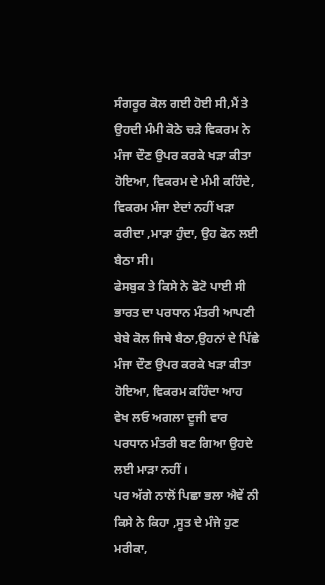ਸੰਗਰੂਰ ਕੋਲ ਗਈ ਹੋਈ ਸੀ,ਮੈਂ ਤੇ ਉਹਦੀ ਮੰਮੀ ਕੋਠੇ ਚੜੇ ਵਿਕਰਮ ਨੇ ਮੰਜਾ ਦੌਣ ਉਪਰ ਕਰਕੇ ਖੜਾ ਕੀਤਾ ਹੋਇਆ, ਵਿਕਰਮ ਦੇ ਮੰਮੀ ਕਹਿੰਦੇ, ਵਿਕਰਮ ਮੰਜਾ ਏਦਾਂ ਨਹੀਂ ਖੜਾ ਕਰੀਦਾ ,ਮਾੜਾ ਹੁੰਦਾ, ਉਹ ਫੋਨ ਲਈ ਬੈਠਾ ਸੀ।
ਫੇਸਬੁਕ ਤੇ ਕਿਸੇ ਨੇ ਫੋਟੋ ਪਾਈ ਸੀ ਭਾਰਤ ਦਾ ਪਰਧਾਨ ਮੰਤਰੀ ਆਪਣੀ ਬੇਬੇ ਕੋਲ ਜਿਥੇ ਬੈਠਾ,ਉਹਨਾਂ ਦੇ ਪਿੱਛੇ ਮੰਜਾ ਦੌਣ ਉਪਰ ਕਰਕੇ ਖੜਾ ਕੀਤਾ ਹੋਇਆ, ਵਿਕਰਮ ਕਹਿੰਦਾ ਆਹ ਵੇਖ ਲਓ ਅਗਲਾ ਦੂਜੀ ਵਾਰ ਪਰਧਾਨ ਮੰਤਰੀ ਬਣ ਗਿਆ ਉਹਦੇ ਲਈ ਮਾੜਾ ਨਹੀਂ ।
ਪਰ ਅੱਗੇ ਨਾਲੋਂ ਪਿਛਾ ਭਲਾ ਐਵੇਂ ਨੀ ਕਿਸੇ ਨੇ ਕਿਹਾ ,ਸੂਤ ਦੇ ਮੰਜੇ ਹੁਣ ਮਰੀਕਾ,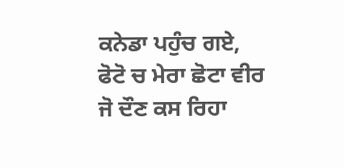ਕਨੇਡਾ ਪਹੁੰਚ ਗਏ, ਫੋਟੋ ਚ ਮੇਰਾ ਛੋਟਾ ਵੀਰ ਜੋ ਦੌਣ ਕਸ ਰਿਹਾ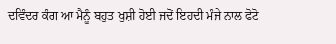ਦਵਿੰਦਰ ਕੰਗ ਆ ਮੈਨੂੰ ਬਹੁਤ ਖੁਸ਼ੀ ਹੋਈ ਜਦੋਂ ਇਹਦੀ ਮੰਜੇ ਨਾਲ ਫੋਟੋ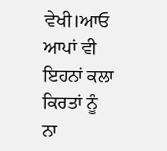ਵੇਖੀ।ਆਓ ਆਪਾਂ ਵੀ ਇਹਨਾਂ ਕਲਾ ਕਿਰਤਾਂ ਨੂੰ ਨਾ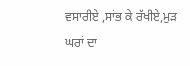ਵਸਾਰੀਏ ,ਸਾਂਭ ਕੇ ਰੱਖੀਏ,ਮੁੜ ਘਰਾਂ ਦਾ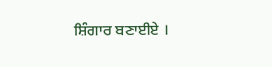ਸ਼ਿੰਗਾਰ ਬਣਾਈਏ ।